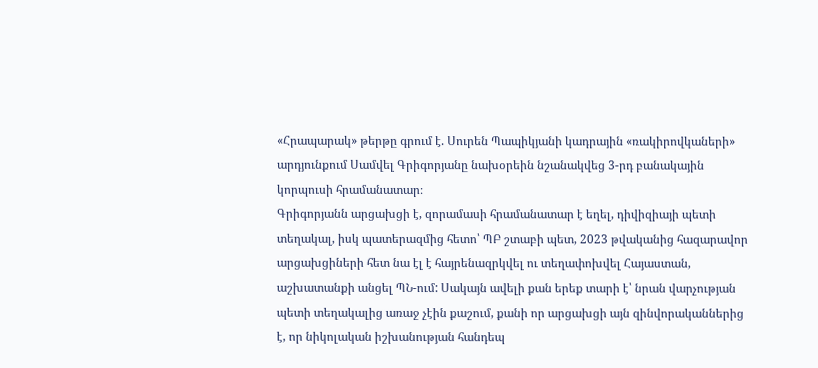«Հրապարակ» թերթը գրում է. Սուրեն Պապիկյանի կադրային «ռակիրովկաների» արդյունքում Սամվել Գրիգորյանը նախօրեին նշանակվեց 3-րդ բանակային կորպուսի հրամանատար։
Գրիգորյանն արցախցի է, զորամասի հրամանատար է եղել, դիվիզիայի պետի տեղակալ, իսկ պատերազմից հետո՝ ՊԲ շտաբի պետ, 2023 թվականից հազարավոր արցախցիների հետ նա էլ է հայրենազրկվել ու տեղափոխվել Հայաստան, աշխատանքի անցել ՊՆ-ում: Սակայն ավելի քան երեք տարի է՝ նրան վարչության պետի տեղակալից առաջ չէին քաշում, քանի որ արցախցի այն զինվորականներից է, որ նիկոլական իշխանության հանդեպ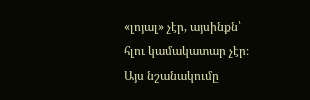«լոյալ» չէր, այսինքն՝ հլու կամակատար չէր։ Այս նշանակումը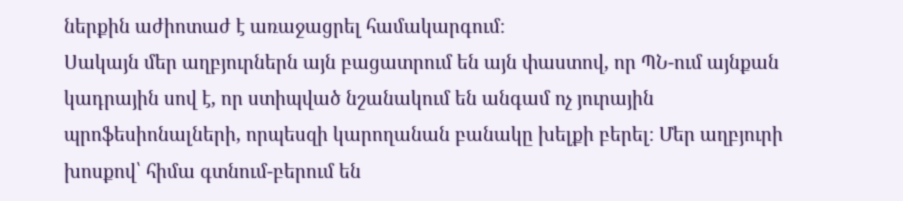ներքին աժիոտաժ է առաջացրել համակարգում։
Սակայն մեր աղբյուրներն այն բացատրում են այն փաստով, որ ՊՆ-ում այնքան կադրային սով է, որ ստիպված նշանակում են անգամ ոչ յուրային պրոֆեսիոնալների, որպեսզի կարողանան բանակը խելքի բերել։ Մեր աղբյուրի խոսքով՝ հիմա գտնում-բերում են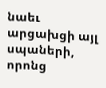նաեւ արցախցի այլ սպաների, որոնց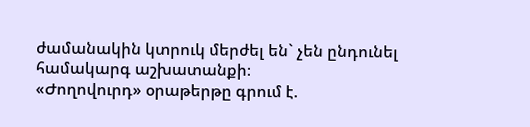ժամանակին կտրուկ մերժել են` չեն ընդունել համակարգ աշխատանքի։
«Ժողովուրդ» օրաթերթը գրում է.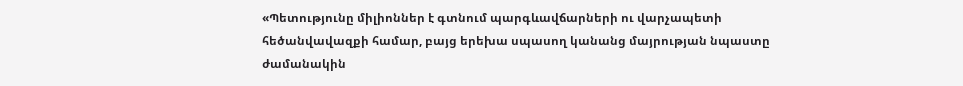«Պետությունը միլիոններ է գտնում պարգևավճարների ու վարչապետի հեծանվավազքի համար, բայց երեխա սպասող կանանց մայրության նպաստը ժամանակին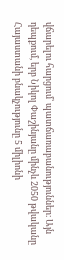վճարելու հարցում՝ պատճառաբանություններ։ Այն դեպքում, երբ Նիկոլ Փաշինյանը մինչև 2050 թվականը Հայաստանի բնակչությունը 5 միլիոնի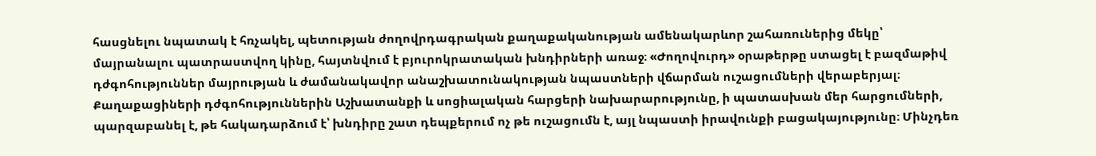հասցնելու նպատակ է հռչակել, պետության ժողովրդագրական քաղաքականության ամենակարևոր շահառուներից մեկը՝ մայրանալու պատրաստվող կինը, հայտնվում է բյուրոկրատական խնդիրների առաջ։ «Ժողովուրդ» օրաթերթը ստացել է բազմաթիվ դժգոհություններ մայրության և ժամանակավոր անաշխատունակության նպաստների վճարման ուշացումների վերաբերյալ։ Քաղաքացիների դժգոհություններին Աշխատանքի և սոցիալական հարցերի նախարարությունը, ի պատասխան մեր հարցումների, պարզաբանել է, թե հակադարձում է՝ խնդիրը շատ դեպքերում ոչ թե ուշացումն է, այլ նպաստի իրավունքի բացակայությունը։ Մինչդեռ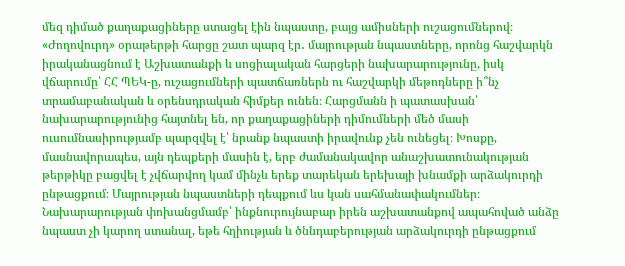մեզ դիմած քաղաքացիները ստացել էին նպաստը, բայց ամիսների ուշացումներով։
«Ժողովուրդ» օրաթերթի հարցը շատ պարզ էր․ մայրության նպաստները, որոնց հաշվարկն իրականացնում է Աշխատանքի և սոցիալական հարցերի նախարարությունը, իսկ վճարումը՝ ՀՀ ՊԵԿ-ը, ուշացումների պատճառներն ու հաշվարկի մեթոդները ի՞նչ տրամաբանական և օրենսդրական հիմքեր ունեն։ Հարցմանն ի պատասխան՝ նախարարությունից հայտնել են, որ քաղաքացիների դիմումների մեծ մասի ուսումնասիրությամբ պարզվել է՝ նրանք նպաստի իրավունք չեն ունեցել։ Խոսքը, մասնավորապես, այն դեպքերի մասին է, երբ ժամանակավոր անաշխատունակության թերթիկը բացվել է չվճարվող կամ մինչև երեք տարեկան երեխայի խնամքի արձակուրդի ընթացքում։ Մայրության նպաստների դեպքում ևս կան սահմանափակումներ։ Նախարարության փոխանցմամբ՝ ինքնուրույնաբար իրեն աշխատանքով ապահոված անձը նպաստ չի կարող ստանալ, եթե հղիության և ծննդաբերության արձակուրդի ընթացքում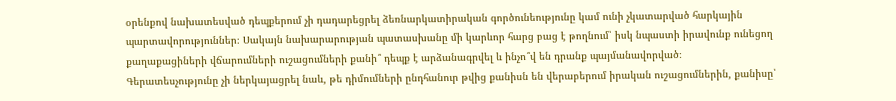օրենքով նախատեսված դեպքերում չի դադարեցրել ձեռնարկատիրական գործունեությունը կամ ունի չկատարված հարկային պարտավորություններ։ Սակայն նախարարության պատասխանը մի կարևոր հարց բաց է թողնում՝ իսկ նպաստի իրավունք ունեցող քաղաքացիների վճարումների ուշացումների քանի՞ դեպք է արձանագրվել և ինչո՞վ են դրանք պայմանավորված։
Գերատեսչությունը չի ներկայացրել նաև, թե դիմումների ընդհանուր թվից քանիսն են վերաբերում իրական ուշացումներին, քանիսը՝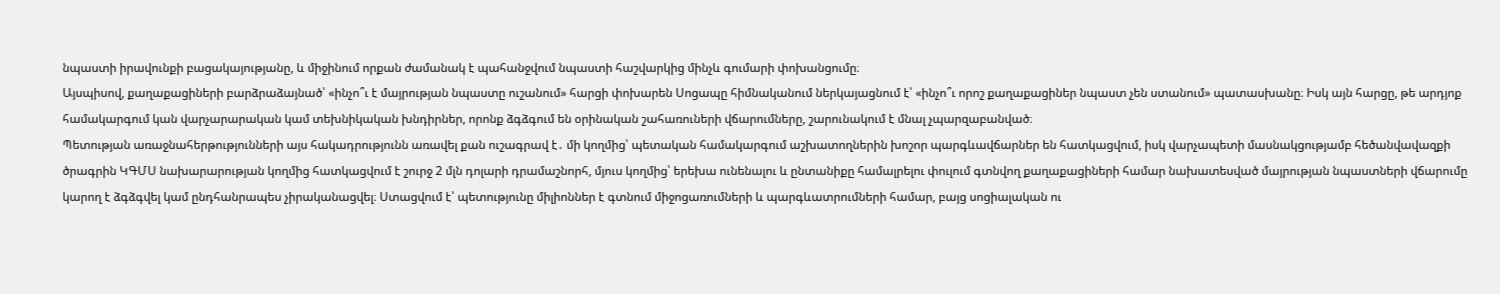նպաստի իրավունքի բացակայությանը, և միջինում որքան ժամանակ է պահանջվում նպաստի հաշվարկից մինչև գումարի փոխանցումը։
Այսպիսով, քաղաքացիների բարձրաձայնած՝ «ինչո՞ւ է մայրության նպաստը ուշանում» հարցի փոխարեն Սոցապը հիմնականում ներկայացնում է՝ «ինչո՞ւ որոշ քաղաքացիներ նպաստ չեն ստանում» պատասխանը։ Իսկ այն հարցը, թե արդյոք համակարգում կան վարչարարական կամ տեխնիկական խնդիրներ, որոնք ձգձգում են օրինական շահառուների վճարումները, շարունակում է մնալ չպարզաբանված։
Պետության առաջնահերթությունների այս հակադրությունն առավել քան ուշագրավ է․ մի կողմից՝ պետական համակարգում աշխատողներին խոշոր պարգևավճարներ են հատկացվում, իսկ վարչապետի մասնակցությամբ հեծանվավազքի ծրագրին ԿԳՄՍ նախարարության կողմից հատկացվում է շուրջ 2 մլն դոլարի դրամաշնորհ, մյուս կողմից՝ երեխա ունենալու և ընտանիքը համալրելու փուլում գտնվող քաղաքացիների համար նախատեսված մայրության նպաստների վճարումը կարող է ձգձգվել կամ ընդհանրապես չիրականացվել։ Ստացվում է՝ պետությունը միլիոններ է գտնում միջոցառումների և պարգևատրումների համար, բայց սոցիալական ու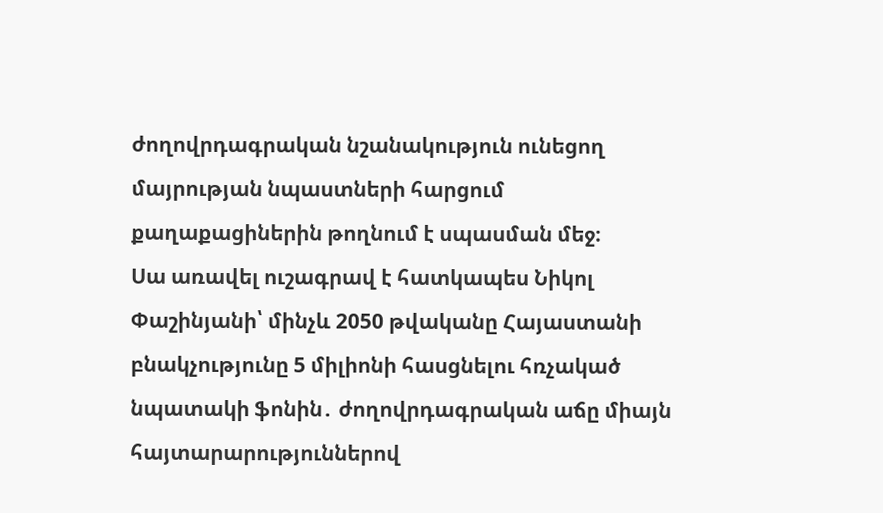ժողովրդագրական նշանակություն ունեցող մայրության նպաստների հարցում քաղաքացիներին թողնում է սպասման մեջ։
Սա առավել ուշագրավ է հատկապես Նիկոլ Փաշինյանի՝ մինչև 2050 թվականը Հայաստանի բնակչությունը 5 միլիոնի հասցնելու հռչակած նպատակի ֆոնին․ ժողովրդագրական աճը միայն հայտարարություններով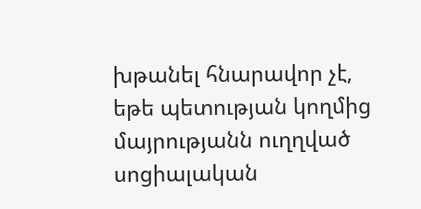խթանել հնարավոր չէ, եթե պետության կողմից մայրությանն ուղղված սոցիալական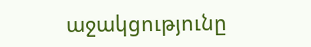աջակցությունը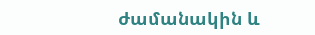ժամանակին և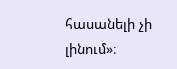հասանելի չի լինում»։